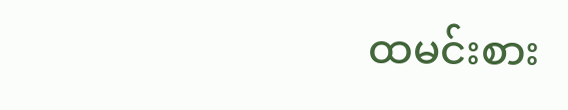ထမင်းစား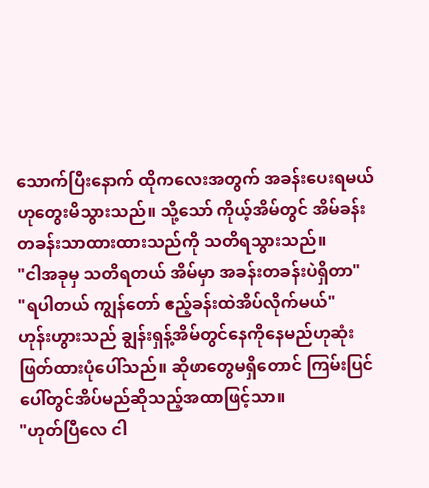သောက်ပြီးနောက် ထိုကလေးအတွက် အခန်းပေးရမယ်ဟုတွေးမိသွားသည်။ သို့သော် ကိုယ့်အိမ်တွင် အိမ်ခန်းတခန်းသာထားထားသည်ကို သတိရသွားသည်။
"ငါအခုမှ သတိရတယ် အိမ်မှာ အခန်းတခန်းပဲရှိတာ"
"ရပါတယ် ကျွန်တော် ဧည့်ခန်းထဲအိပ်လိုက်မယ်"
ဟုန်းဟွားသည် ချွန်းရှန့်အိမ်တွင်နေကိုနေမည်ဟုဆုံးဖြတ်ထားပုံပေါ်သည်။ ဆိုဖာတွေမရှိတောင် ကြမ်းပြင်ပေါ်တွင်အိပ်မည်ဆိုသည့်အထာဖြင့်သာ။
"ဟုတ်ပြီလေ ငါ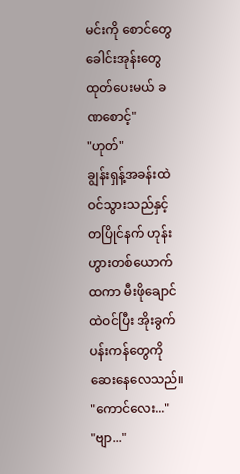မင်းကို စောင်တွေ ခေါင်းအုန်းတွေထုတ်ပေးမယ် ခဏစောင့်"
"ဟုတ်"
ချွန်းရှန့်အခန်းထဲဝင်သွားသည်နှင့်တပြိုင်နက် ဟုန်းဟွားတစ်ယောက် ထကာ မီးဖိုချောင်ထဲဝင်ပြီး အိုးခွက်ပန်းကန်တွေကိုဆေးနေလေသည်။
"ကောင်လေး..."
"ဗျာ..."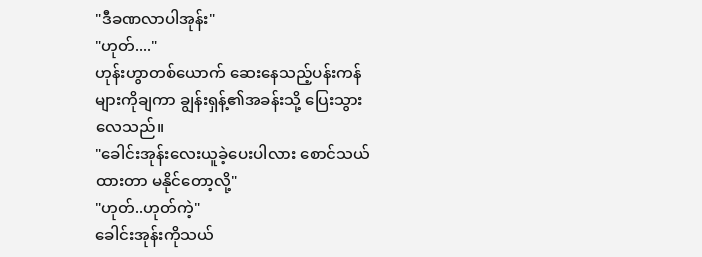"ဒီခဏလာပါအုန်း"
"ဟုတ်...."
ဟုန်းဟွာတစ်ယောက် ဆေးနေသည့်ပန်းကန်များကိုချကာ ချွန်းရှန့်၏အခန်းသို့ ပြေးသွားလေသည်။
"ခေါင်းအုန်းလေးယူခဲ့ပေးပါလား စောင်သယ်ထားတာ မနိုင်တော့လို့"
"ဟုတ်..ဟုတ်ကဲ့"
ခေါင်းအုန်းကိုသယ်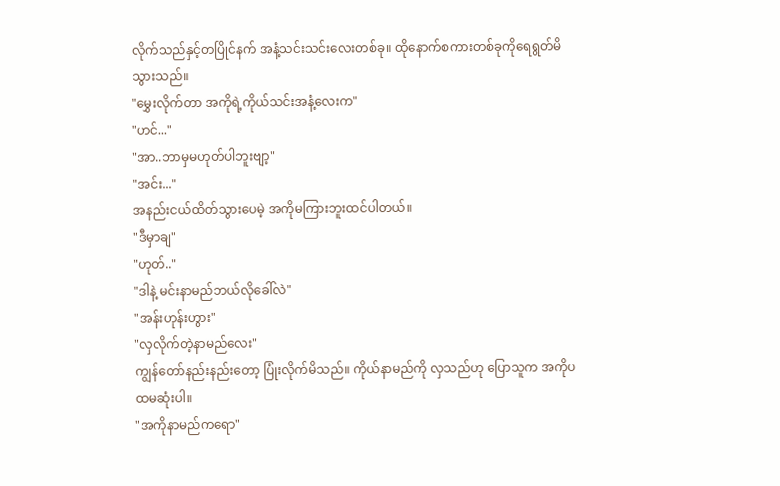လိုက်သည်နှင့်တပြိုင်နက် အနံ့သင်းသင်းလေးတစ်ခု။ ထိုနောက်စကားတစ်ခုကိုရေရွတ်မိသွားသည်။
"မွှေးလိုက်တာ အကိုရဲ့ကိုယ်သင်းအနံ့လေးက"
"ဟင်..."
"အာ..ဘာမှမဟုတ်ပါဘူးဗျာ့"
"အင်း..."
အနည်းငယ်ထိတ်သွားပေမဲ့ အကိုမကြားဘူးထင်ပါတယ်။
"ဒီမှာချ"
"ဟုတ်.."
"ဒါနဲ့ မင်းနာမည်ဘယ်လိုခေါ်လဲ"
"အန်းဟုန်းဟွား"
"လှလိုက်တဲ့နာမည်လေး"
ကျွန်တော်နည်းနည်းတော့ ပြုံးလိုက်မိသည်။ ကိုယ်နာမည်ကို လှသည်ဟု ပြောသူက အကိုပထမဆုံးပါ။
"အကိုနာမည်ကရော"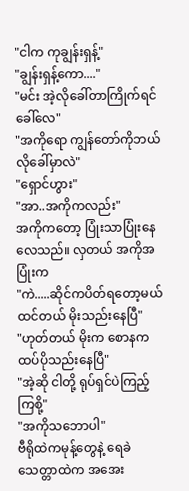"ငါက ကုချွန်းရှန့်"
"ချွန်းရှန့်ကော...."
"မင်း အဲ့လိုခေါ်တာကြိုက်ရင်ခေါ်လေ"
"အကိုရော ကျွန်တော်ကိုဘယ်လိုခေါ်မှာလဲ"
"ရှောင်ဟွား"
"အာ..အကိုကလည်း"
အကိုကတော့ ပြုံးသာပြုံးနေလေသည်။ လှတယ် အကိုအပြုံးက
"ကဲ.....ဆိုင်ကပိတ်ရတော့မယ်ထင်တယ် မိုးသည်းနေပြီ"
"ဟုတ်တယ် မိုးက စောနကထပ်ပိုသည်းနေပြီ"
"အဲ့ဆို ငါတို့ ရုပ်ရှင်ပဲကြည့်ကြစို့"
"အကိုသဘောပါ"
ဗီရိုထဲကမုန့်တွေနဲ့ ရေခဲသေတ္တာထဲက အအေး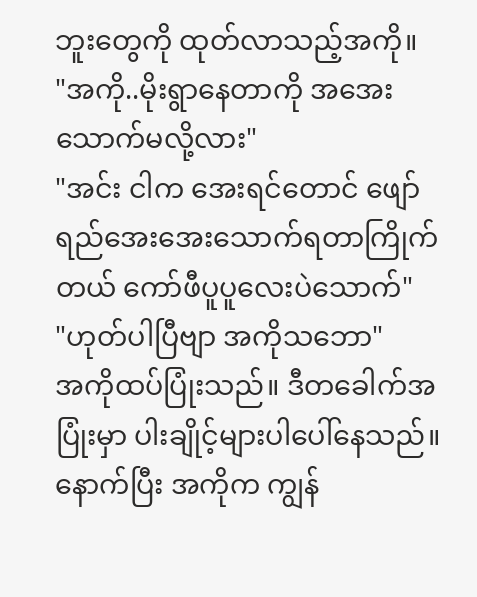ဘူးတွေကို ထုတ်လာသည့်အကို။
"အကို..မိုးရွာနေတာကို အအေးသောက်မလို့လား"
"အင်း ငါက အေးရင်တောင် ဖျော်ရည်အေးအေးသောက်ရတာကြိုက်တယ် ကော်ဖီပူပူလေးပဲသောက်"
"ဟုတ်ပါပြီဗျာ အကိုသဘော"
အကိုထပ်ပြုံးသည်။ ဒီတခေါက်အပြုံးမှာ ပါးချိုင့်များပါပေါ်နေသည်။ နောက်ပြီး အကိုက ကျွန်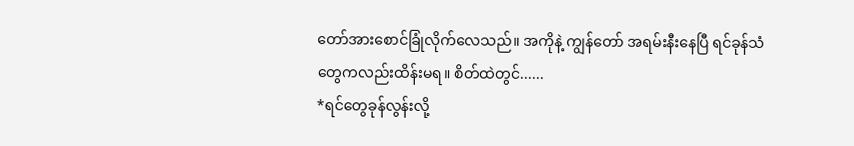တော်အားစောင်ခြုံလိုက်လေသည်။ အကိုနဲ့ ကျွန်တော် အရမ်းနီးနေပြီ ရင်ခုန်သံတွေကလည်းထိန်းမရ။ စိတ်ထဲတွင်......
*ရင်တွေခုန်လွန်းလို့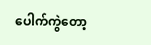ပေါက်ကွဲတော့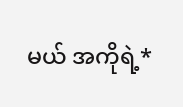မယ် အကိုရဲ့*